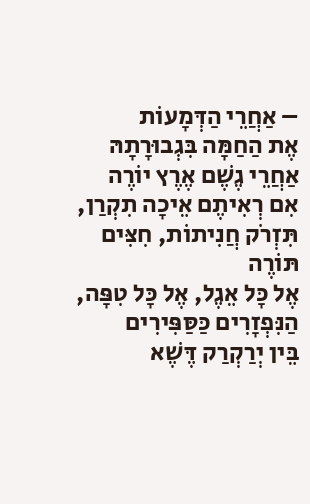– אַחֲרֵי הַדְּמָעוֹת
אֶת הַחַמָּה בִּגְבוּרָתָהּ
אַחֲרֵי גֶשֶׁם אֶרֶץ יוֹרֶה
אִם רְאִיתֶם אֵיכָה תִקְרַן,
תִּזְרֹק חֲנִיתוֹת, חִצִּים תּוֹרֶה
אֶל כָּל אֵגֶל, אֶל כָּל טִפָּה,
הַנִּפְזָרִים כַּסַּפִּירִים
בֵּין יְרַקְרַק דֶּשֶׁא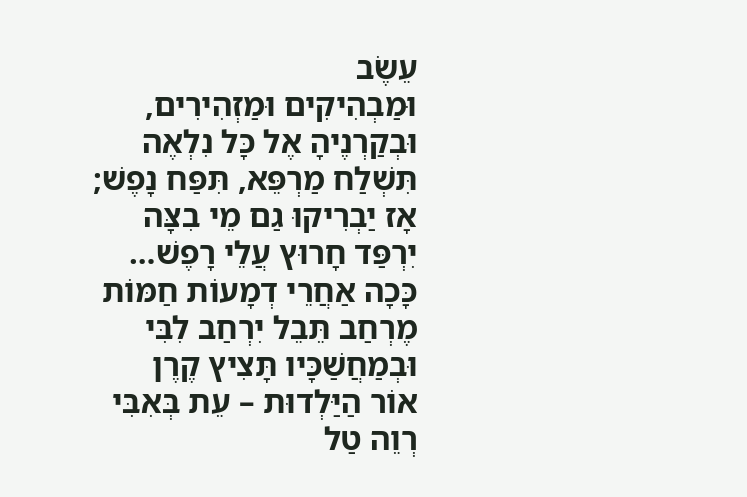עֵשֶׂב
וּמַבְהִיקִים וּמַזְהִירִים,
וּבְקַרְנֶיהָ אֶל כָּל נִלְאֶה
תִּשְׁלַח מַרְפֵּא, תִּפַּח נָפֶשׁ;
אָז יַבְרִיקוּ גַם מֵי בִצָּה
יִרְפַּד חָרוּץ עֲלֵי רָפֶשׁ…
כָּכָה אַחֲרֵי דְמָעוֹת חַמּוֹת
מֶרְחַב תֵּבֵל יִרְחַב לִבִּי
וּבְמַחֲשַׁכָּיו תָּצִיץ קֶרֶן
אוֹר הַיַּלְדוּת – עֵת בְּאִבִּי
רְוֵה טַל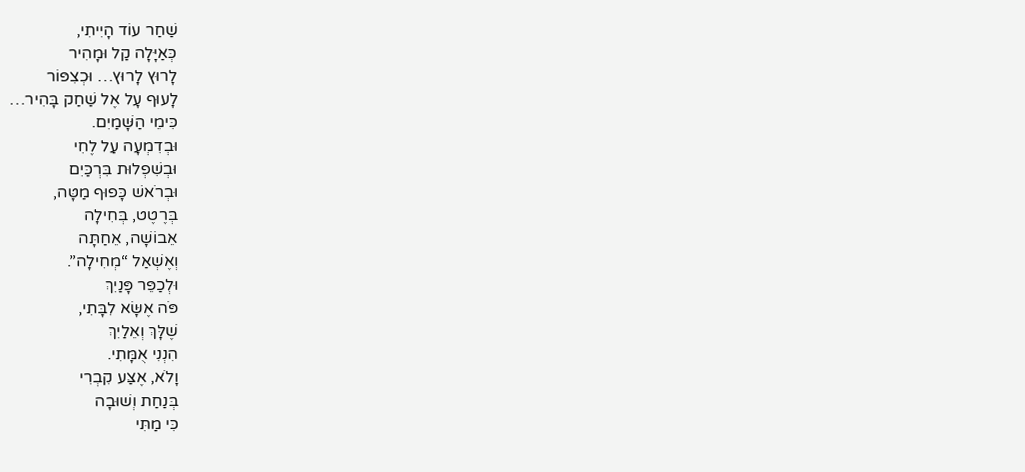שַׁחַר עוֹד הָיִיתִי,
כְּאַיָּלָה קַל וּמָהִיר
לָרוּץ לָרוּץ… וּכְצִפּוֹר
לָעוּף עָל אֶל שַׁחַק בָּהִיר…
כִּימֵי הַשָּׁמַיִם.
וּבְדִמְעָה עַל לֶחִי
וּבְשִׁפְלוּת בִּרְכַּיִם
וּבְרֹאשׁ כָּפוּף מַטָּה,
בְּרֶטֶט, בְּחִילָה
אֵבוֹשָׁה, אֵחַתָּה
וְאֶשְׁאַל “מְחִילָה”.
וּלְכַפֵּר פָּנַיִךְ
פֹּה אֶשָּׂא לִבָּתִי,
שֶׁלָּךְ וְאֵלַיִךְ
הִנְנִי אֻמָּתִי.
וָלֹא, אֶצַּע קִבְרִי
בְּנַחַת וְשׁוּבָה
כִּי מַתִּי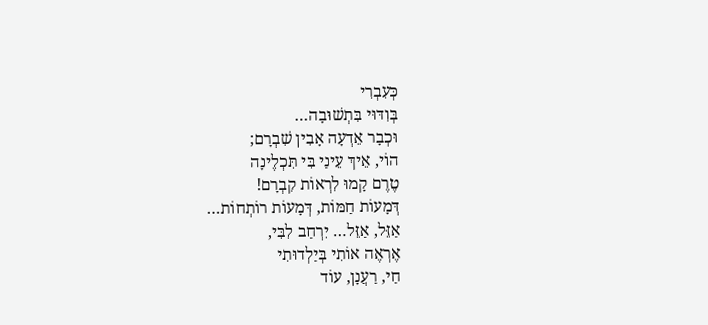כְּעִבְרִי
בְּוִדּוּי בִּתְשׁוּבָה…
וּכְבָר אֵדְעָה אָבִין שִׁבְרָם;
הוֹי, אֵיךְ עֵינַי בִּי תִּכְלֶינָה
טֶרֶם קָמוּ לִרְאוֹת קִבְרָם!
דְּמָעוֹת חַמּוֹת, דְּמָעוֹת רוֹתְחוֹת…
אַזֵּל, אַזֵּל… יִרְחַב לִבִּי,
אֶרְאֶה אוֹתִי בְּיַלְדוּתִי
חַי, רַעֲנָן, עוֹד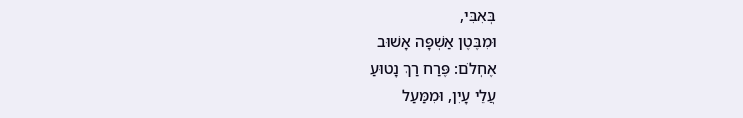בְּאִבִּי,
וּמִבֶּטֶן אַשְׁפָּה אָשׁוּב
אֶחְלֹם: פֶּרַח רַךְ נָטוּעַ
עֲלֵי עָיִן, וּמִמַּעַל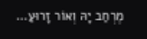מֶרְחַב יָהּ וְאוֹר זָרוּעַ…